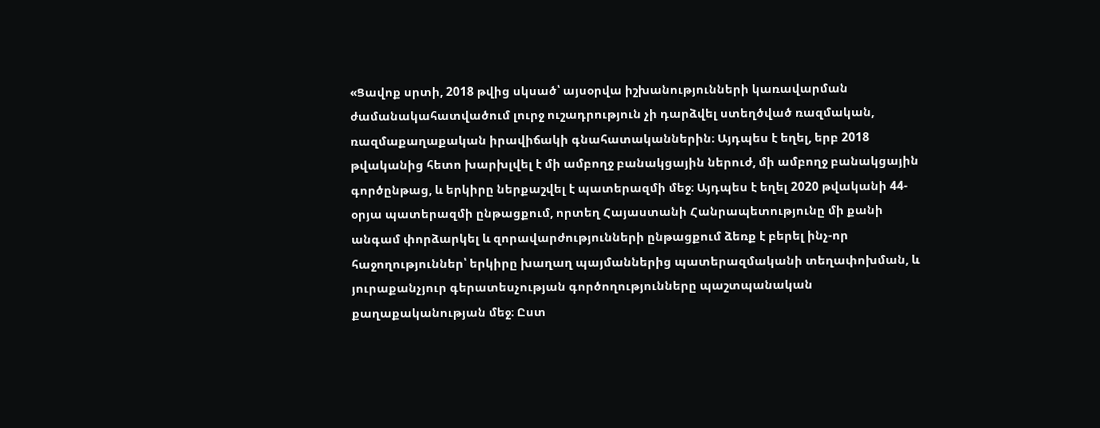«Ցավոք սրտի, 2018 թվից սկսած՝ այսօրվա իշխանությունների կառավարման ժամանակահատվածում լուրջ ուշադրություն չի դարձվել ստեղծված ռազմական, ռազմաքաղաքական իրավիճակի գնահատականներին։ Այդպես է եղել, երբ 2018 թվականից հետո խարխլվել է մի ամբողջ բանակցային ներուժ, մի ամբողջ բանակցային գործընթաց, և երկիրը ներքաշվել է պատերազմի մեջ։ Այդպես է եղել 2020 թվականի 44-օրյա պատերազմի ընթացքում, որտեղ Հայաստանի Հանրապետությունը մի քանի անգամ փորձարկել և զորավարժությունների ընթացքում ձեռք է բերել ինչ-որ հաջողություններ՝ երկիրը խաղաղ պայմաններից պատերազմականի տեղափոխման, և յուրաքանչյուր գերատեսչության գործողությունները պաշտպանական քաղաքականության մեջ։ Ըստ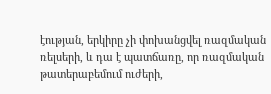էության, երկիրը չի փոխանցվել ռազմական ռելսերի, և դա է պատճառը, որ ռազմական թատերաբեմում ուժերի,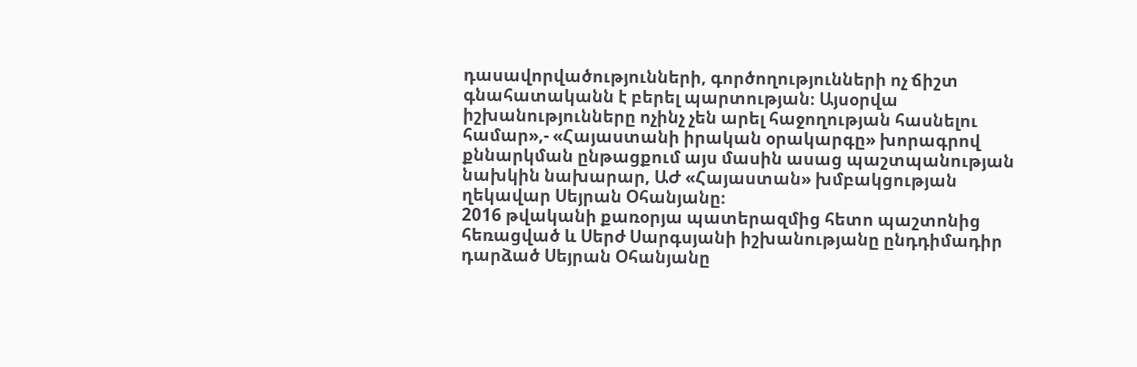դասավորվածությունների, գործողությունների ոչ ճիշտ գնահատականն է բերել պարտության։ Այսօրվա իշխանությունները ոչինչ չեն արել հաջողության հասնելու համար»,- «Հայաստանի իրական օրակարգը» խորագրով քննարկման ընթացքում այս մասին ասաց պաշտպանության նախկին նախարար, ԱԺ «Հայաստան» խմբակցության ղեկավար Սեյրան Օհանյանը։
2016 թվականի քառօրյա պատերազմից հետո պաշտոնից հեռացված և Սերժ Սարգսյանի իշխանությանը ընդդիմադիր դարձած Սեյրան Օհանյանը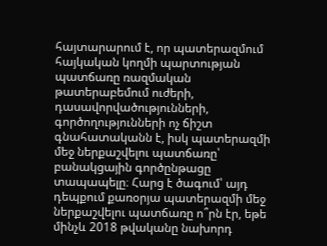հայտարարում է, որ պատերազմում հայկական կողմի պարտության պատճառը ռազմական թատերաբեմում ուժերի, դասավորվածությունների, գործողությունների ոչ ճիշտ գնահատականն է, իսկ պատերազմի մեջ ներքաշվելու պատճառը՝ բանակցային գործընթացը տապապելը։ Հարց է ծագում՝ այդ դեպքում քառօրյա պատերազմի մեջ ներքաշվելու պատճառը ո՞րն էր, եթե մինչև 2018 թվականը նախորդ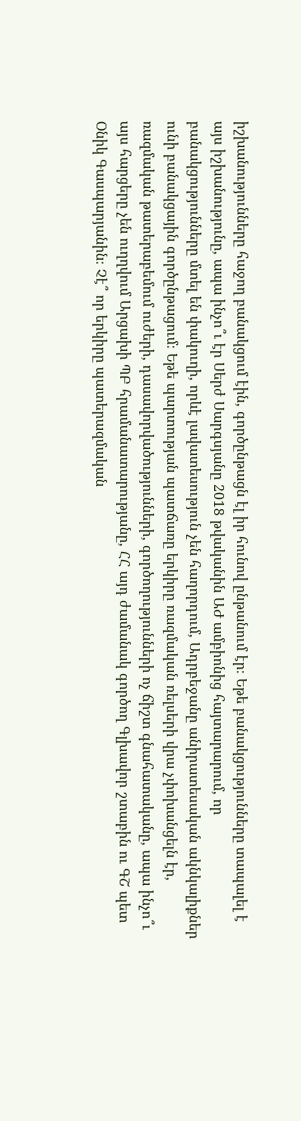իշխանությունները հաջող բանակցում էին, գործընթացն էլ իր հունով ընթանում էր։ Եթե բանակցությունները տապալել է այս իշխանությունը, ապա ինչո՞ւ էր Սերժ Սարգսյանը 2018 թվականին ԱԺ ամբիոնից հայտարարում, որ բանակցությունները մտել են փակուղի, որևէ լավատեսություն չեն հաղորդում, Ադրբեջանը անիրատեսական ակնկալիքներ ունի բանակցային գործընթացում։ Եթե պարտության պատճառը երկիրը ռազմական ռելսերի վրա չփոխանցելն էր, ռազմական թատերաբեմում ուժերի, դասավորվածությունների, գործողությունների ոչ ճիշտ գնահատականը, ապա ինչո՞ւ այս հարցերը չեն ուղղվում Արցախի ՊԲ հրամանատարությանը, ՀՀ այդ ժամանակ գործող Գլխավոր շտաբին ու ԳՇ պետ Օնիկ Գասպարյանին։ Չէ՞ որ երկիրը պատերազմական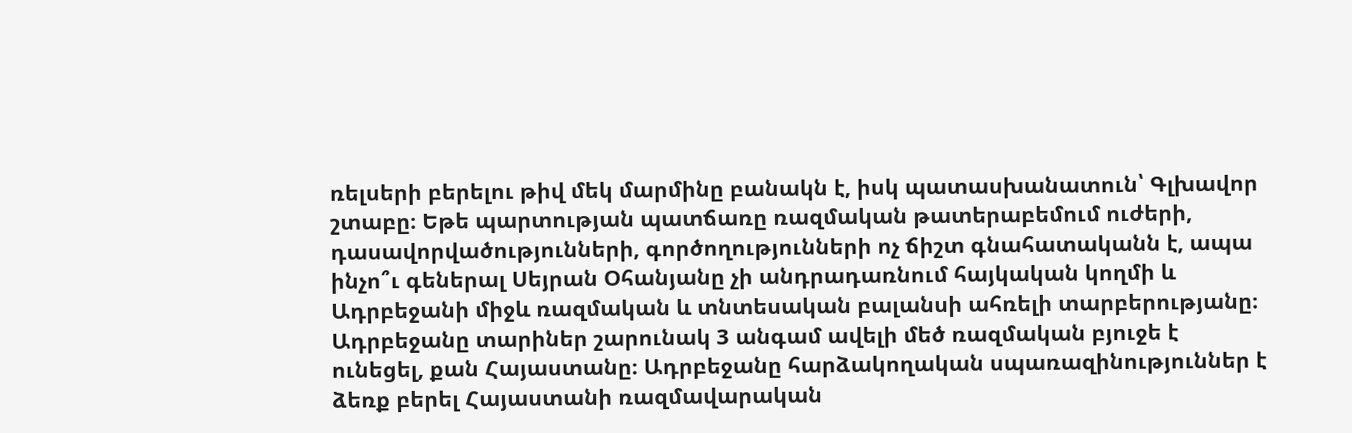ռելսերի բերելու թիվ մեկ մարմինը բանակն է, իսկ պատասխանատուն՝ Գլխավոր շտաբը։ Եթե պարտության պատճառը ռազմական թատերաբեմում ուժերի, դասավորվածությունների, գործողությունների ոչ ճիշտ գնահատականն է, ապա ինչո՞ւ գեներալ Սեյրան Օհանյանը չի անդրադառնում հայկական կողմի և Ադրբեջանի միջև ռազմական և տնտեսական բալանսի ահռելի տարբերությանը։ Ադրբեջանը տարիներ շարունակ 3 անգամ ավելի մեծ ռազմական բյուջե է ունեցել, քան Հայաստանը։ Ադրբեջանը հարձակողական սպառազինություններ է ձեռք բերել Հայաստանի ռազմավարական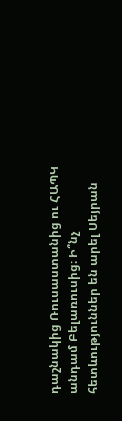դաշնակից Ռուսաստանից ու ՀԱՊԿ անդամ Բելառուսից։ Ի՞նչ հետևություններ են արել Սեյրան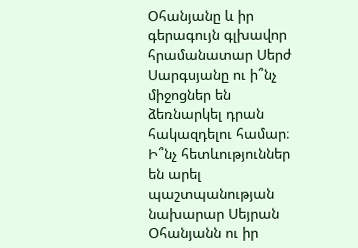Օհանյանը և իր գերագույն գլխավոր հրամանատար Սերժ Սարգսյանը ու ի՞նչ միջոցներ են ձեռնարկել դրան հակազդելու համար։ Ի՞նչ հետևություններ են արել պաշտպանության նախարար Սեյրան Օհանյանն ու իր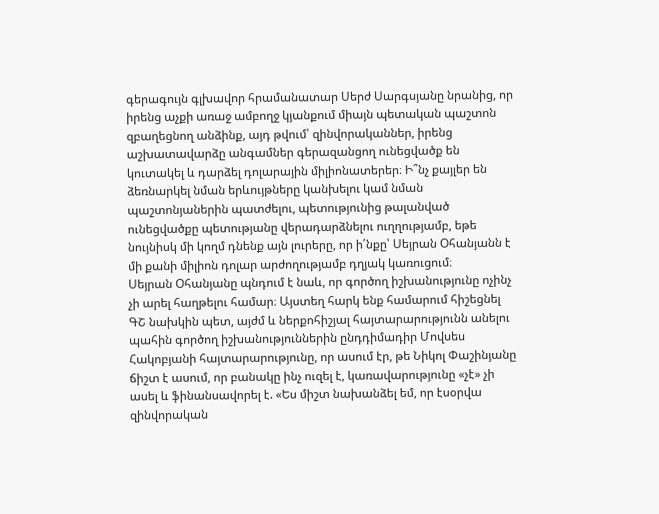գերագույն գլխավոր հրամանատար Սերժ Սարգսյանը նրանից, որ իրենց աչքի առաջ ամբողջ կյանքում միայն պետական պաշտոն զբաղեցնող անձինք, այդ թվում՝ զինվորականներ, իրենց աշխատավարձը անգամներ գերազանցող ունեցվածք են կուտակել և դարձել դոլարային միլիոնատերեր։ Ի՞նչ քայլեր են ձեռնարկել նման երևույթները կանխելու կամ նման պաշտոնյաներին պատժելու, պետությունից թալանված ունեցվածքը պետությանը վերադարձնելու ուղղությամբ, եթե նույնիսկ մի կողմ դնենք այն լուրերը, որ ի՛նքը՝ Սեյրան Օհանյանն է մի քանի միլիոն դոլար արժողությամբ դղյակ կառուցում։
Սեյրան Օհանյանը պնդում է նաև, որ գործող իշխանությունը ոչինչ չի արել հաղթելու համար։ Այստեղ հարկ ենք համարում հիշեցնել ԳՇ նախկին պետ, այժմ և ներքոհիշյալ հայտարարությունն անելու պահին գործող իշխանություններին ընդդիմադիր Մովսես Հակոբյանի հայտարարությունը, որ ասում էր, թե Նիկոլ Փաշինյանը ճիշտ է ասում, որ բանակը ինչ ուզել է, կառավարությունը «չէ» չի ասել և ֆինանսավորել է. «Ես միշտ նախանձել եմ, որ էսօրվա զինվորական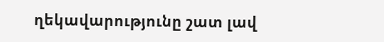ղեկավարությունը շատ լավ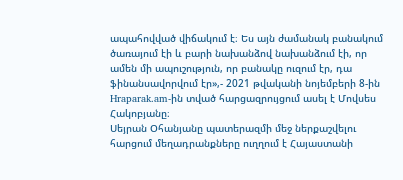ապահովված վիճակում է։ Ես այն ժամանակ բանակում ծառայում էի և բարի նախանձով նախանձում էի, որ ամեն մի ապուշություն, որ բանակը ուզում էր, դա ֆինանսավորվում էր»,- 2021 թվականի նոյեմբերի 8-ին Hraparak.am-ին տված հարցազրույցում ասել է Մովսես Հակոբյանը։
Սեյրան Օհանյանը պատերազմի մեջ ներքաշվելու հարցում մեղադրանքները ուղղում է Հայաստանի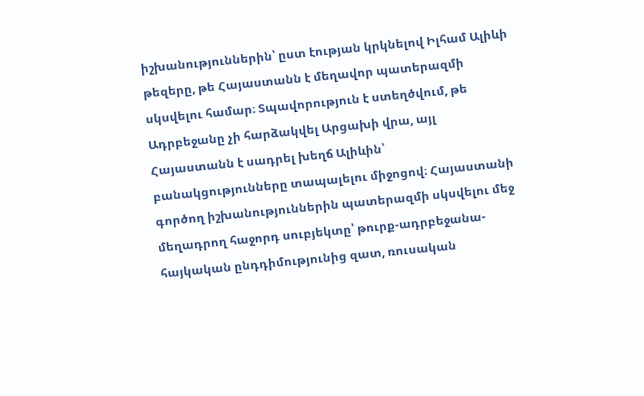իշխանություններին՝ ըստ էության կրկնելով Իլհամ Ալիևի թեզերը, թե Հայաստանն է մեղավոր պատերազմի սկսվելու համար։ Տպավորություն է ստեղծվում, թե Ադրբեջանը չի հարձակվել Արցախի վրա, այլ Հայաստանն է սադրել խեղճ Ալիևին՝ բանակցությունները տապալելու միջոցով։ Հայաստանի գործող իշխանություններին պատերազմի սկսվելու մեջ մեղադրող հաջորդ սուբյեկտը՝ թուրք-ադրբեջանա-հայկական ընդդիմությունից զատ, ռուսական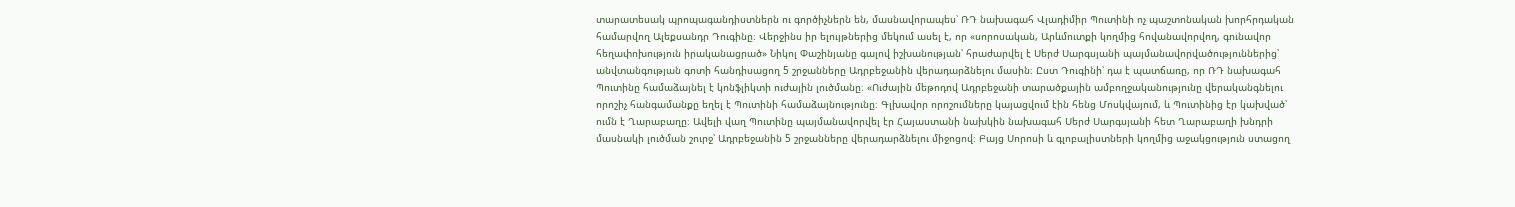տարատեսակ պրոպագանդիստներն ու գործիչներն են, մասնավորապես՝ ՌԴ նախագահ Վլադիմիր Պուտինի ոչ պաշտոնական խորհրդական համարվող Ալեքսանդր Դուգինը։ Վերջինս իր ելույթներից մեկում ասել է, որ «սորոսական, Արևմուտքի կողմից հովանավորվող, գունավոր հեղափոխություն իրականացրած» Նիկոլ Փաշինյանը գալով իշխանության՝ հրաժարվել է Սերժ Սարգսյանի պայմանավորվածություններից՝ անվտանգության գոտի հանդիսացող 5 շրջանները Ադրբեջանին վերադարձնելու մասին։ Ըստ Դուգինի՝ դա է պատճառը, որ ՌԴ նախագահ Պուտինը համաձայնել է կոնֆլիկտի ուժային լուծմանը։ «Ուժային մեթոդով Ադրբեջանի տարածքային ամբողջականությունը վերականգնելու որոշիչ հանգամանքը եղել է Պուտինի համաձայնությունը։ Գլխավոր որոշումները կայացվում էին հենց Մոսկվայում, և Պուտինից էր կախված՝ ումն է Ղարաբաղը։ Ավելի վաղ Պուտինը պայմանավորվել էր Հայաստանի նախկին նախագահ Սերժ Սարգսյանի հետ Ղարաբաղի խնդրի մասնակի լուծման շուրջ՝ Ադրբեջանին 5 շրջանները վերադարձնելու միջոցով։ Բայց Սորոսի և գլոբալիստների կողմից աջակցություն ստացող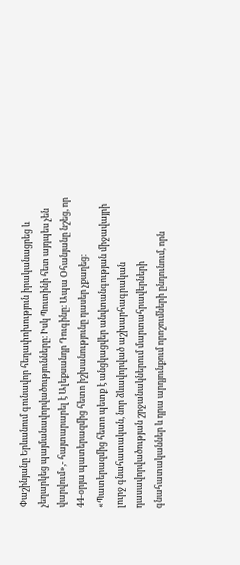Փաշինյանը Երևանում գունավոր հեղափոխություն իրականացրեց և չեղարկեց պայմանավորվածությունները։ Իսկ Պուտինի հետ այդպես չեն վարվում»,- հայտարարել է Ալեքսանդր Դուգինը։ Ապա Օհանյանը նշեց, որ 44-օրյա պատերազմից հետո իշխանությունը դասեր չքաղեց։ «Պատերազմից հետո պետք է անցկացվեր անվտանգության միջավայրի լուրջ գնահատական, նոր ձևավորված աշխարհագրական դասավորվածության շրջանակներում մարտահրավերների գնահատականներ և դրա արդյունքում որոշումների ընդունում, որն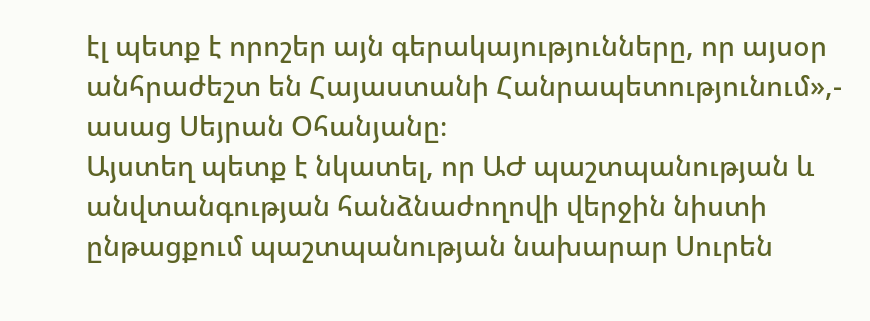էլ պետք է որոշեր այն գերակայությունները, որ այսօր անհրաժեշտ են Հայաստանի Հանրապետությունում»,- ասաց Սեյրան Օհանյանը։
Այստեղ պետք է նկատել, որ ԱԺ պաշտպանության և անվտանգության հանձնաժողովի վերջին նիստի ընթացքում պաշտպանության նախարար Սուրեն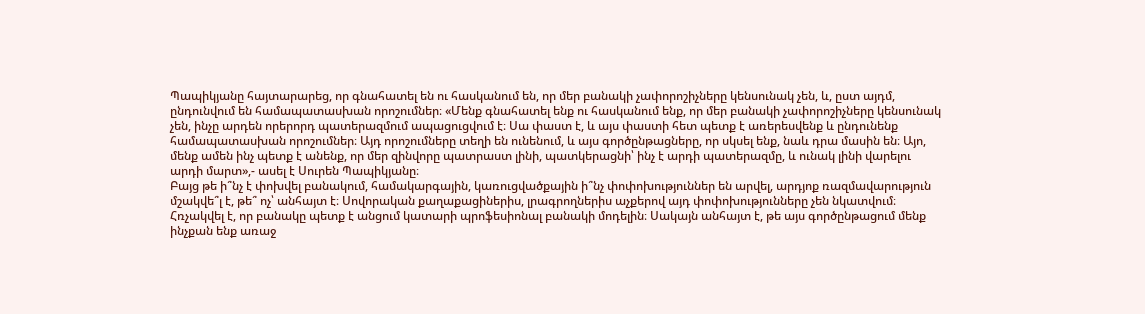Պապիկյանը հայտարարեց, որ գնահատել են ու հասկանում են, որ մեր բանակի չափորոշիչները կենսունակ չեն, և, ըստ այդմ, ընդունվում են համապատասխան որոշումներ։ «Մենք գնահատել ենք ու հասկանում ենք, որ մեր բանակի չափորոշիչները կենսունակ չեն, ինչը արդեն որերորդ պատերազմում ապացուցվում է։ Սա փաստ է, և այս փաստի հետ պետք է առերեսվենք և ընդունենք համապատասխան որոշումներ։ Այդ որոշումները տեղի են ունենում, և այս գործընթացները, որ սկսել ենք, նաև դրա մասին են։ Այո, մենք ամեն ինչ պետք է անենք, որ մեր զինվորը պատրաստ լինի, պատկերացնի՝ ինչ է արդի պատերազմը, և ունակ լինի վարելու արդի մարտ»,- ասել է Սուրեն Պապիկյանը։
Բայց թե ի՞նչ է փոխվել բանակում, համակարգային, կառուցվածքային ի՞նչ փոփոխություններ են արվել, արդյոք ռազմավարություն մշակվե՞լ է, թե՞ ոչ՝ անհայտ է։ Սովորական քաղաքացիներիս, լրագրողներիս աչքերով այդ փոփոխությունները չեն նկատվում։ Հռչակվել է, որ բանակը պետք է անցում կատարի պրոֆեսիոնալ բանակի մոդելին։ Սակայն անհայտ է, թե այս գործընթացում մենք ինչքան ենք առաջ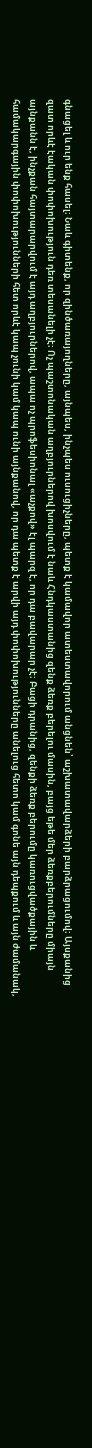գնացել և ուր ենք հասել։ Նաև գիտենք, որ զինծառայողները, այնպես, ինչպես ուսուցիչները, պետք է կամավոր ատեստավորում անցնեն՝ աշխատավարձերի բարձրացումով։ Այսքանից զատ որևէ էական փոփոխություն դեռ տեսանելի չէ։ Ոչ պաշտոնական աղբյուրներով խոսվում է նաև Հնդկաստանից զենք ձեռք բերելու մասին, բայց եթե մեր ձեռքբերումները միայն այնքանն է, ինչքան հայտարարվում է այդ աղբյուրներով, ապա ոչ պրոֆեսիոնալ «աչքով» էլ պարզ է, որ դա բավարար չէ։ Բացի դրանից, զենքի ձեռք բերումը կառուցվածքային և համակարգային փոփոխությունների հետ որևէ կապ չունի կամ կապ ունի այնքանով, որ դա պետք է արվի այդ փոփոխությունները անելուց հետո կամ գոնե այն դեպքում և այն ժամանակ,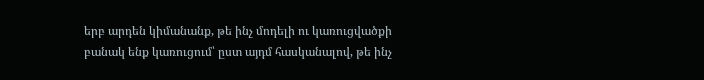երբ արդեն կիմանանք, թե ինչ մոդելի ու կառուցվածքի բանակ ենք կառուցում՝ ըստ այդմ հասկանալով, թե ինչ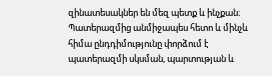զինատեսակներ են մեզ պետք և ինչքան։
Պատերազմից անմիջապես հետո և մինչև հիմա ընդդիմությունը փորձում է պատերազմի սկսման, պարտության և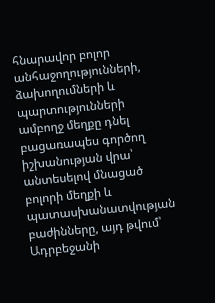հնարավոր բոլոր անհաջողությունների, ձախողումների և պարտությունների ամբողջ մեղքը դնել բացառապես գործող իշխանության վրա՝ անտեսելով մնացած բոլորի մեղքի և պատասխանատվության բաժինները, այդ թվում՝ Ադրբեջանի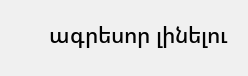ագրեսոր լինելու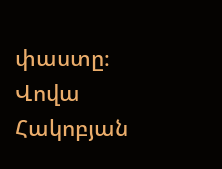փաստը։
Վովա Հակոբյան